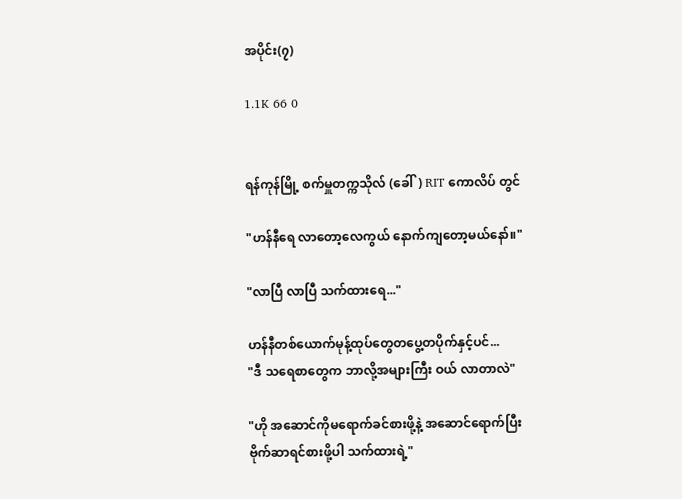အပိုင်း(၇)

1.1K 66 0


ရန်ကုန်မြို့ စက်မှူတက္ကသိုလ် (ခေါ်) RIT ကောလိပ် တွင်

"ဟန်နီရေ လာတော့လေကွယ် နောက်ကျတော့မယ်နော်။"

"လာပြီ လာပြီ သက်ထားရေ..."

ဟန်နီတစ်ယောက်မုန့်ထုပ်တွေတပွေ့တပိုက်နှင့်ပင်...
"ဒီ သရေစာတွေက ဘာလို့အများကြီး ဝယ် လာတာလဲ"

"ဟို အဆောင်ကိုမရောက်ခင်စားဖို့နဲ့ အဆောင်ရောက်ပြီးဗိုက်ဆာရင်စားဖို့ပါ သက်ထားရဲ့"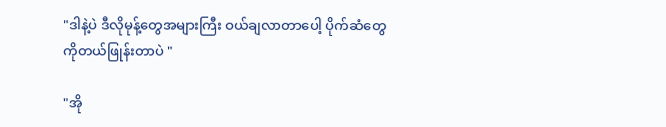"ဒါနဲ့ပဲ ဒီလိုမုန့်တွေအများကြီး ဝယ်ချလာတာပေါ့ ပိုက်ဆံတွေကိုတယ်ဖြုန်းတာပဲ "

"အို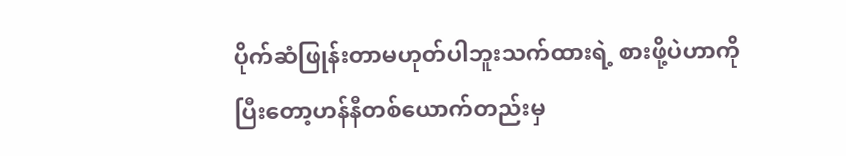ပိုက်ဆံဖြုန်းတာမဟုတ်ပါဘူးသက်ထားရဲ့ စားဖို့ပဲဟာကို ပြီးတော့ဟန်နီတစ်ယောက်တည်းမှ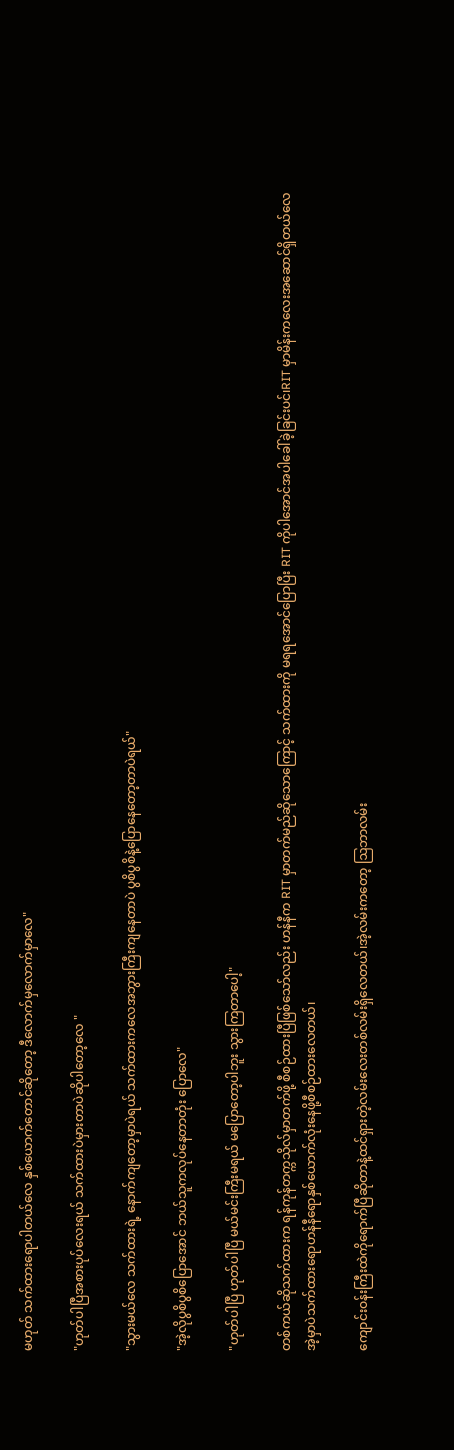မဟုတ် သက်ထားရောပါတယ်လေ နှစ်ယောက်တောင်ဆိုတော့ ဒီလောက်မှလောက်မှာလေ"

"ဟုတ်ပါပြီအစားပုပ်လေး‌ရယ် သက်ထားပဲမှားတာပဲဆိုပါတော့လေ "

"သွားမယ်လေ သက်ထားရဲ့ နောက်ကျတော့မှာပဲရယ် သက်ထားကလေအဘွားကြီးကျနေတာပဲ ပွစိပွစိနဲ့ပြောနေတော့တာပဲရယ်"

"အဲ့လိုပွစိပွစိပြောအောင် ဘယ်သူကလုပ်နေတာတုံး ပြောလေ"

"ဟုတ်ပါပြီ ဟုတ်ပါပြီ မယ်မင်းကြီးမရယ် မပြောတော့ပါဘူး သွားကြတာပေါ့"

တစ်ကယ်ဆိုသက်ထားက ရန်ကုန်တက္ကသိုလ်မှာတက်ဖို့ စီစဉ်ထားပြီဖြစ်သော်လည်း ဟန်နီက RIT မှာတက်မည်ဆိုသောကြောင့် သက်ထားကို မရရအောင်ပြောပြီး RIT ကိုပါအောင်အပါခေါ်ခဲ့ခြင်းပင်၊RIT မှာမိန်းကလေးအဆောင်ရှိတယ်လေ အဲ့မှာပဲသက်ထားရောဟန်နီရောနှစ်ယောက်လုံးနေဖို့စီစဉ်ထားလေတယ်၊

ကျောင်းဝန်းကြီးထဲကိုရောက်ပြီဆိုတာနဲ့ထင်ရှားတဲ့လမ်းလေးတစ်လမ်းရှိလေတယ်၊အဲ့လမ်းကတော့ ဩဘာလမ်း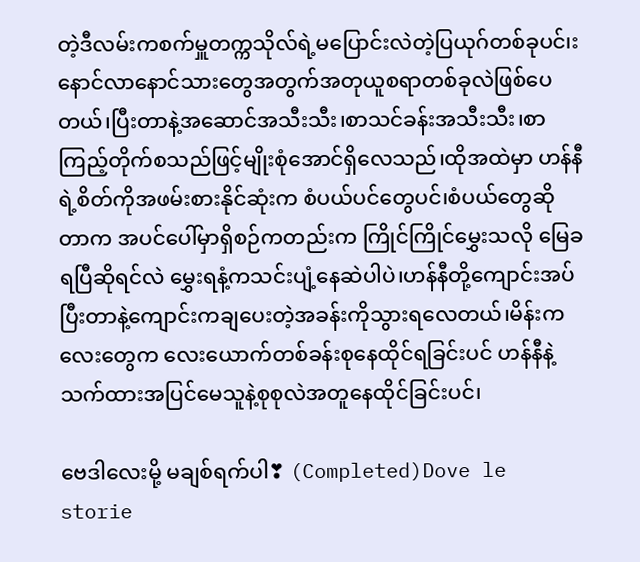တဲ့ဒီ‌လမ်းကစက်မှူတက္ကသိုလ်ရဲ့မပြောင်းလဲတဲ့ပြယုဂ်တစ်ခုပင်၊းနောင်လာနောင်သားတွေအတွက်အတုယူစရာတစ်ခုလဲဖြစ်ပေတယ်၊ပြီးတာနဲ့အဆောင်အသီးသီး၊စာသင်ခန်းအသီးသီး၊စာကြည့်တိုက်စသည်ဖြင့်မျိုးစုံအောင်ရှိ‌လေသည်၊ထိုအထဲမှာ ဟန်နီရဲ့စိတ်ကိုအဖမ်းစားနိုင်ဆုံးက စံပယ်ပင်တွေပင်၊စံပယ်တွေဆိုတာက အပင်ပေါ်မှာရှိစဉ်ကတည်းက ကြိုင်ကြိုင်မွှေးသလို မြေခရပြီဆိုရင်လဲ မွှေးရနံ့ကသင်းပျံ့နေဆဲပါပဲ၊ဟန်နီတို့ကျောင်းအပ်ပြီးတာနဲ့ကျောင်းကချပေးတဲ့အခန်းကိုသွား‌ရလေတယ်၊မိန်းကလေးတွေက လေးယောက်တစ်ခန်းစုနေထိုင်ရခြင်းပင် ဟန်နီနဲ့သက်ထားအပြင်မေသူနဲ့စုစုလဲအတူနေထိုင်ခြင်းပင်၊

ဗေဒါလေးမို့ မချစ်ရက်ပါ❣ (Completed)Dove le storie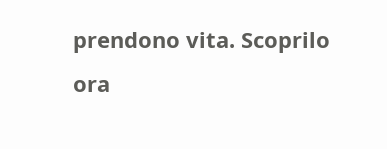prendono vita. Scoprilo ora